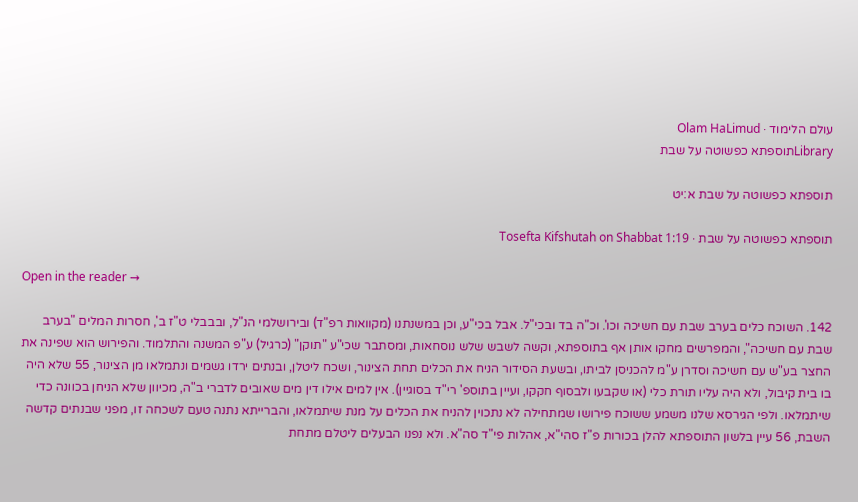עולם הלימוד · Olam HaLimud
Libraryתוספתא כפשוטה על שבת

תוספתא כפשוטה על שבת א:יט

תוספתא כפשוטה על שבת · Tosefta Kifshutah on Shabbat 1:19

Open in the reader →

142. השוכח כלים בערב שבת עם חשיכה וכו'. וכ"ה בד ובכי"ל. אבל בכי"ע, וכן במשנתנו (מקוואות רפ"ד) ובירושלמי הנ"ל, ובבבלי ט"ז ב', חסרות המלים "בערב שבת עם חשיכה", והמפרשים מחקו אותן אף בתוספתא, וקשה לשבש שלש נוסחאות, ומסתבר שכי"ע "תוקן" (כרגיל) ע"פ המשנה והתלמוד. והפירוש הוא שפינה את החצר בע"ש עם חשיכה וסדרן ע"מ להכניסן לביתו, ובשעת הסידור הניח את הכלים תחת הצינור, ושכח ליטלן, ובנתים ירדו גשמים ונתמלאו מן הצינור, 55 שלא היה בו בית קיבול, ולא היה עליו תורת כלי (או שקבעו ולבסוף חקקו, ועיין בתוספ' רי"ד בסוגיין). אין למים אילו דין מים שאובים לדברי ב"ה, מכיוון שלא הניחן בכוונה כדי שיתמלאו. ולפי הגירסא שלנו משמע ששוכח פירושו שמתחילה לא נתכוין להניח את הכלים על מנת שיתמלאו, והברייתא נתנה טעם לשכחה זו, מפני שבנתים קדשה השבת, 56 עיין בלשון התוספתא להלן בכורות פ"ז סהי"א, אהלות פי"ד סה"א. ולא נפנו הבעלים ליטלם מתחת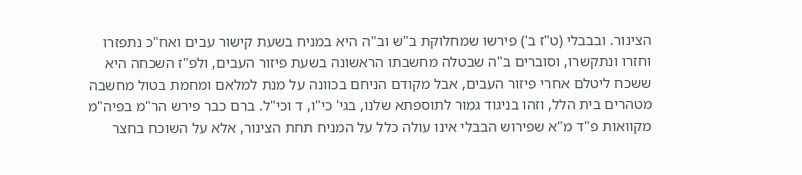הצינור. ובבבלי (ט"ז ב') פירשו שמחלוקת ב"ש וב"ה היא במניח בשעת קישור עבים ואח"כ נתפזרו וחזרו ונתקשרו, וסוברים ב"ה שבטלה מחשבתו הראשונה בשעת פיזור העבים, ולפ"ז השכחה היא ששכח ליטלם אחרי פיזור העבים, אבל מקודם הניחם בכוונה על מנת למלאם ומחמת בטול מחשבה מטהרים בית הלל, וזהו בניגוד גמור לתוספתא שלנו, בגי' כי"ו, ד וכי"ל. ברם כבר פירש הר"מ בפיה"מ מקוואות פ"ד מ"א שפירוש הבבלי אינו עולה כלל על המניח תחת הצינור, אלא על השוכח בחצר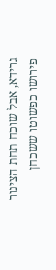גרידא, אבל שוכח תחת הצינור פירושו כפשוטו ששכחן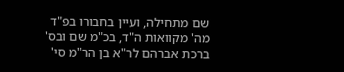שם מתחילה, ועיין בחבורו בפ"ד מה' מקוואות ה"ד, בכ"מ שם ובס' ברכת אברהם לר"א בן הר"מ סי'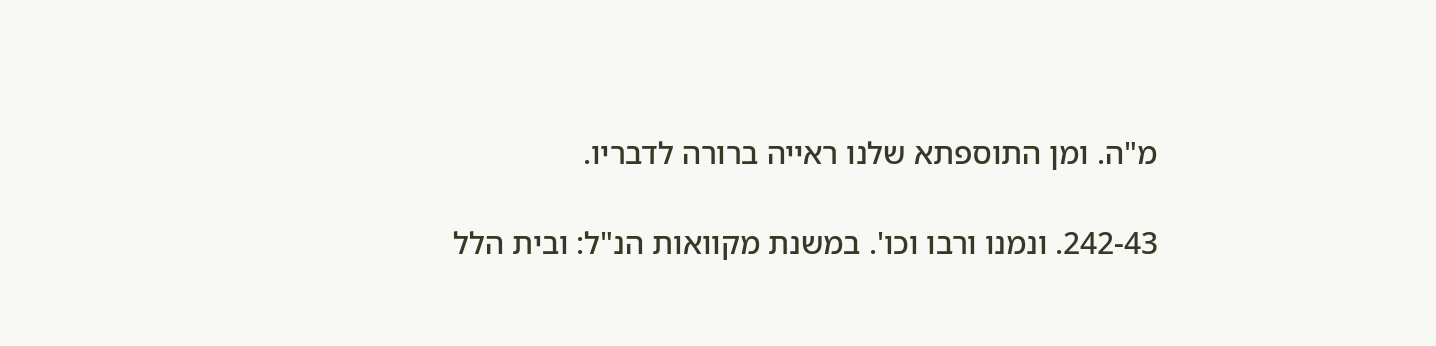מ"ה. ומן התוספתא שלנו ראייה ברורה לדבריו.

242-43. ונמנו ורבו וכו'. במשנת מקוואות הנ"ל: ובית הלל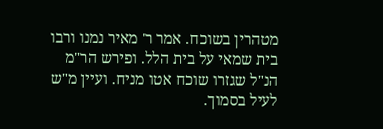מטהרין בשוכח. אמר ר' מאיר נמנו ורבו בית שמאי על בית הלל. ופירש הר"מ הנ"ל שגזרו שוכח אטו מניח. ועיין מ"ש לעיל בסמוך.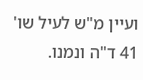ועיין מ"ש לעיל שו' 41 ד"ה ונמנו.